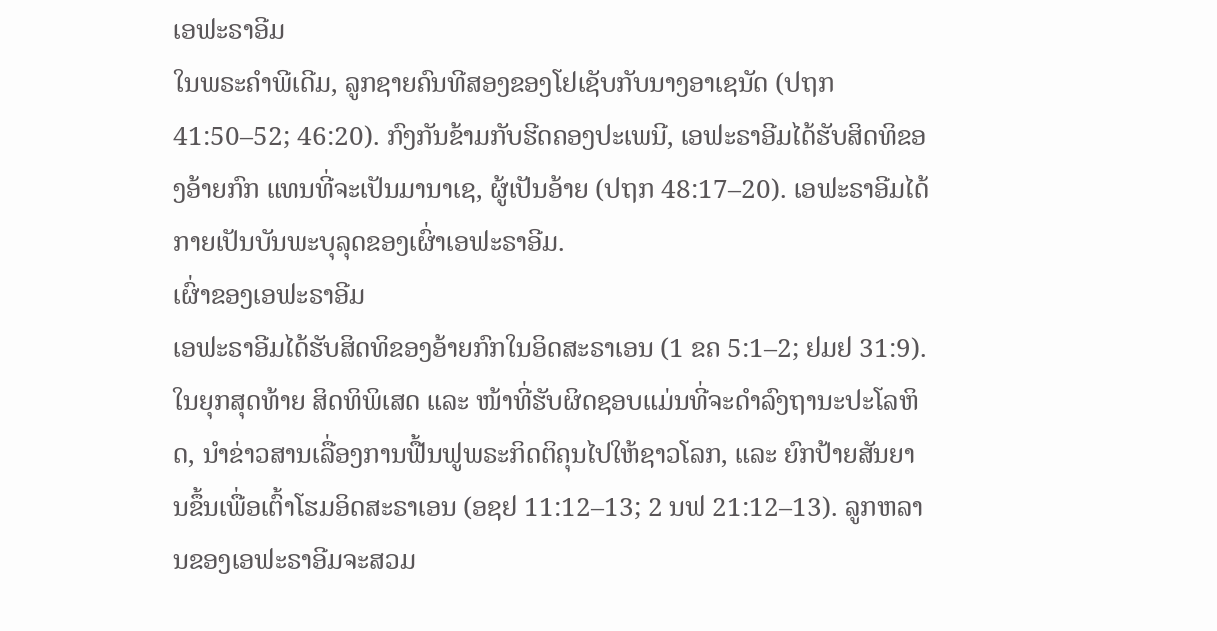ເອຟະຣາອີມ
ໃນພຣະຄຳພີເດີມ, ລູກຊາຍຄົນທີສອງຂອງໂຢເຊັບກັບນາງອາເຊນັດ (ປຖກ 41:50–52; 46:20). ກົງກັນຂ້າມກັບຮີດຄອງປະເພນີ, ເອຟະຣາອີມໄດ້ຮັບສິດທິຂອງອ້າຍກົກ ແທນທີ່ຈະເປັນມານາເຊ, ຜູ້ເປັນອ້າຍ (ປຖກ 48:17–20). ເອຟະຣາອີມໄດ້ກາຍເປັນບັນພະບຸລຸດຂອງເຜົ່າເອຟະຣາອີມ.
ເຜົ່າຂອງເອຟະຣາອີມ
ເອຟະຣາອີມໄດ້ຮັບສິດທິຂອງອ້າຍກົກໃນອິດສະຣາເອນ (1 ຂຄ 5:1–2; ຢມຢ 31:9). ໃນຍຸກສຸດທ້າຍ ສິດທິພິເສດ ແລະ ໜ້າທີ່ຮັບຜິດຊອບແມ່ນທີ່ຈະດຳລົງຖານະປະໂລຫິດ, ນຳຂ່າວສານເລື່ອງການຟື້ນຟູພຣະກິດຕິຄຸນໄປໃຫ້ຊາວໂລກ, ແລະ ຍົກປ້າຍສັນຍານຂຶ້ນເພື່ອເຕົ້າໂຮມອິດສະຣາເອນ (ອຊຢ 11:12–13; 2 ນຟ 21:12–13). ລູກຫລານຂອງເອຟະຣາອີມຈະສວມ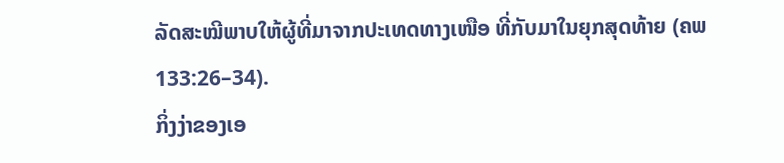ລັດສະໝີພາບໃຫ້ຜູ້ທີ່ມາຈາກປະເທດທາງເໜືອ ທີ່ກັບມາໃນຍຸກສຸດທ້າຍ (ຄພ 133:26–34).
ກິ່ງງ່າຂອງເອ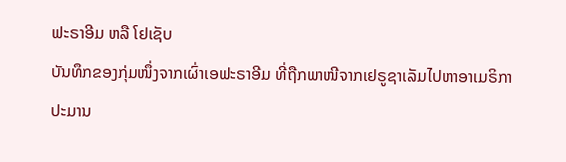ຟະຣາອີມ ຫລື ໂຢເຊັບ
ບັນທຶກຂອງກຸ່ມໜຶ່ງຈາກເຜົ່າເອຟະຣາອີມ ທີ່ຖືກພາໜີຈາກເຢຣູຊາເລັມໄປຫາອາເມຣິກາປະມານ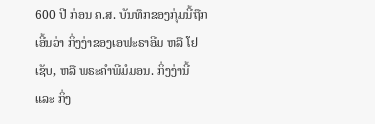600 ປີ ກ່ອນ ຄ.ສ. ບັນທຶກຂອງກຸ່ມນີ້ຖືກເອີ້ນວ່າ ກິ່ງງ່າຂອງເອຟະຣາອີມ ຫລື ໂຢເຊັບ, ຫລື ພຣະຄຳພີມໍມອນ. ກິ່ງງ່ານີ້ ແລະ ກິ່ງ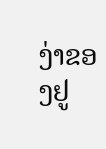ງ່າຂອງຢູ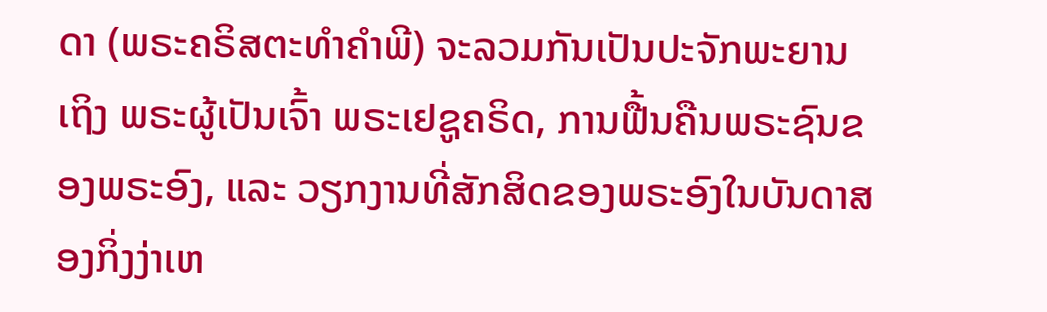ດາ (ພຣະຄຣິສຕະທຳຄຳພີ) ຈະລວມກັນເປັນປະຈັກພະຍານເຖິງ ພຣະຜູ້ເປັນເຈົ້າ ພຣະເຢຊູຄຣິດ, ການຟື້ນຄືນພຣະຊົນຂອງພຣະອົງ, ແລະ ວຽກງານທີ່ສັກສິດຂອງພຣະອົງໃນບັນດາສອງກິ່ງງ່າເຫ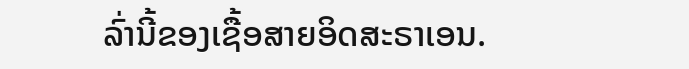ລົ່ານີ້ຂອງເຊື້ອສາຍອິດສະຣາເອນ.